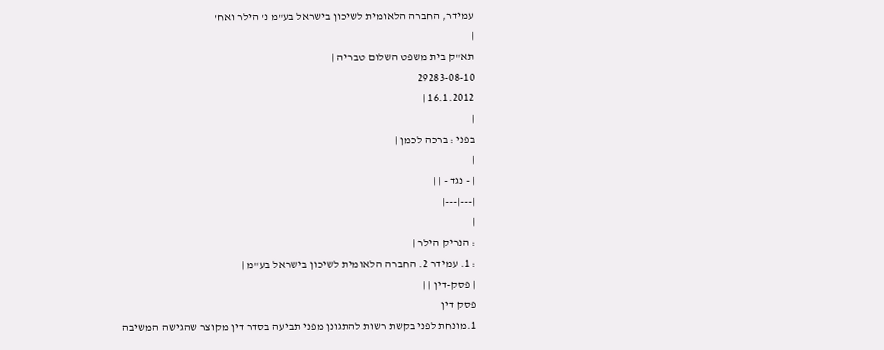עמידר, החברה הלאומית לשיכון בישראל בע"מ נ' הילר ואח'
|
תא"ק בית משפט השלום טבריה |
29283-08-10
16.1.2012 |
|
בפני : ברכה לכמן |
|
| - נגד - | |
|---|---|
|
: הנריק הילר |
: 1. עמידר 2. החברה הלאומית לשיכון בישראל בע"מ |
| פסק-דין | |
פסק דין
1.מונחת לפני בקשת רשות להתגונן מפני תביעה בסדר דין מקוצר שהגישה המשיבה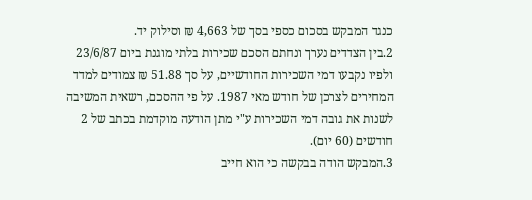כנגד המבקש בסכום כספי בסך של 4,663 ₪ וסילוק יד.
2.בין הצדדים נערך ונחתם הסכם שכירות בלתי מוגנת ביום 23/6/87 ולפיו נקבעו דמי השכירות החודשיים, על סך 51.88 ₪ צמודים למדד המחירים לצרכן של חודש מאי 1987. על פי ההסכם, רשאית המשיבה לשנות את גובה דמי השכירות ע"י מתן הודעה מוקדמת בכתב של 2 חודשים (60 יום).
3.המבקש הודה בבקשה כי הוא חייב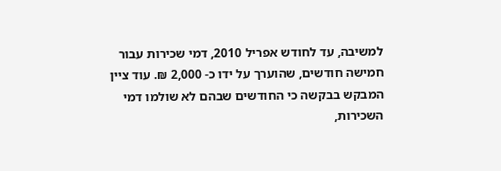למשיבה, עד לחודש אפריל 2010, דמי שכירות עבור חמישה חודשים, שהוערך על ידו כ- 2,000 ₪. עוד ציין המבקש בבקשה כי החודשים שבהם לא שולמו דמי השכירות,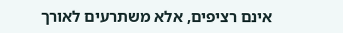אינם רציפים, אלא משתרעים לאורך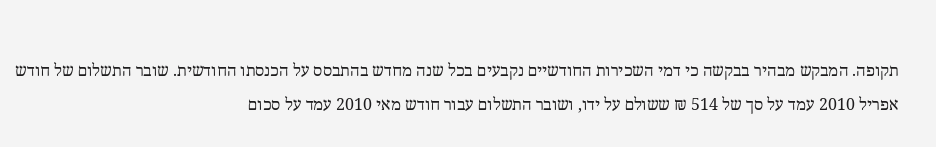תקופה. המבקש מבהיר בבקשה כי דמי השכירות החודשיים נקבעים בכל שנה מחדש בהתבסס על הכנסתו החודשית. שובר התשלום של חודש אפריל 2010 עמד על סך של 514 ₪ ששולם על ידו, ושובר התשלום עבור חודש מאי 2010 עמד על סכום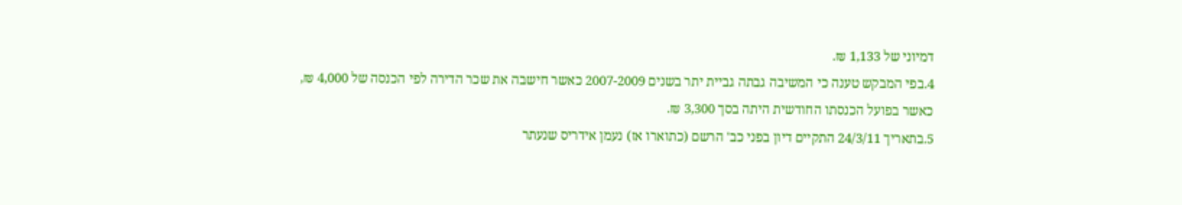דמיוני של 1,133 ₪.
4.בפי המבקש טענה כי המשיבה גבתה גביית יתר בשנים 2007-2009 כאשר חישבה את שכר הדירה לפי הכנסה של 4,000 ₪, כאשר בפועל הכנסתו החודשית היתה בסך 3,300 ₪.
5.בתאריך 24/3/11 התקיים דיון בפני כב' הרשם (כתוארו אז) נעמן אידריס שנעתר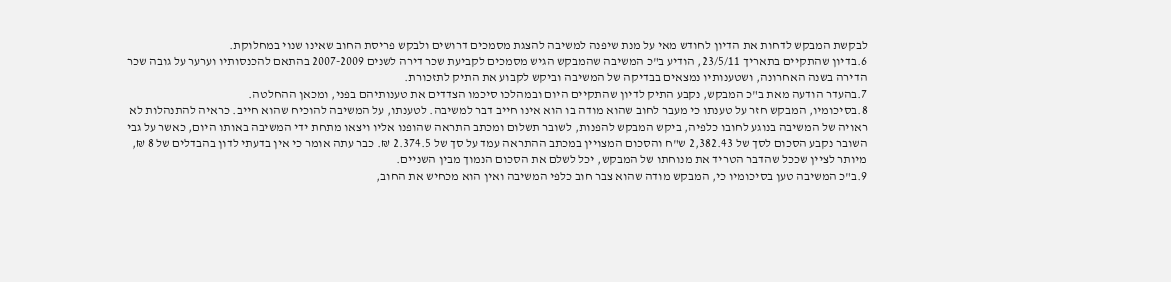לבקשת המבקש לדחות את הדיון לחודש מאי על מנת שיפנה למשיבה להצגת מסמכים דרושים ולבקש פריסת החוב שאינו שנוי במחלוקת.
6.בדיון שהתקיים בתאריך 23/5/11, הודיע ב"כ המשיבה שהמבקש הגיש מסמכים לקביעת שכר דירה לשנים 2007-2009 בהתאם להכנסותיו וערער על גובה שכר הדירה בשנה האחרונה, ושטענותיו נמצאים בבדיקה של המשיבה וביקש לקבוע את התיק לתזכורת.
7.בהעדר הודעה מאת ב"כ המבקש, נקבע התיק לדיון שהתקיים היום ובמהלכו סיכמו הצדדים את טענותיהם בפני, ומכאן ההחלטה.
8.בסיכומיו, המבקש חזר על טענתו כי מעבר לחוב שהוא מודה בו הוא אינו חייב דבר למשיבה. לטענתו, על המשיבה להוכיח שהוא חייב. כראיה להתנהלות לא ראויה של המשיבה בנוגע לחובו כלפיה, ביקש המבקש להפנות, לשובר תשלום ומכתב התראה שהופנו אליו ויצאו מתחת ידי המשיבה באותו היום, כאשר על גבי השובר נקבע הסכום לסך של 2,382.43 ש"ח והסכום המצויין במכתב ההתראה עמד על סך של 2.374.5 ₪. כבר עתה אומר כי אין בדעתי לדון בהבדלים של 8 ₪, מיותר לציין שככל שהדבר הטריד את מנוחתו של המבקש, יכל לשלם את הסכום הנמוך מבין השניים.
9.ב"כ המשיבה טען בסיכומיו כי, המבקש מודה שהוא צבר חוב כלפי המשיבה ואין הוא מכחיש את החוב,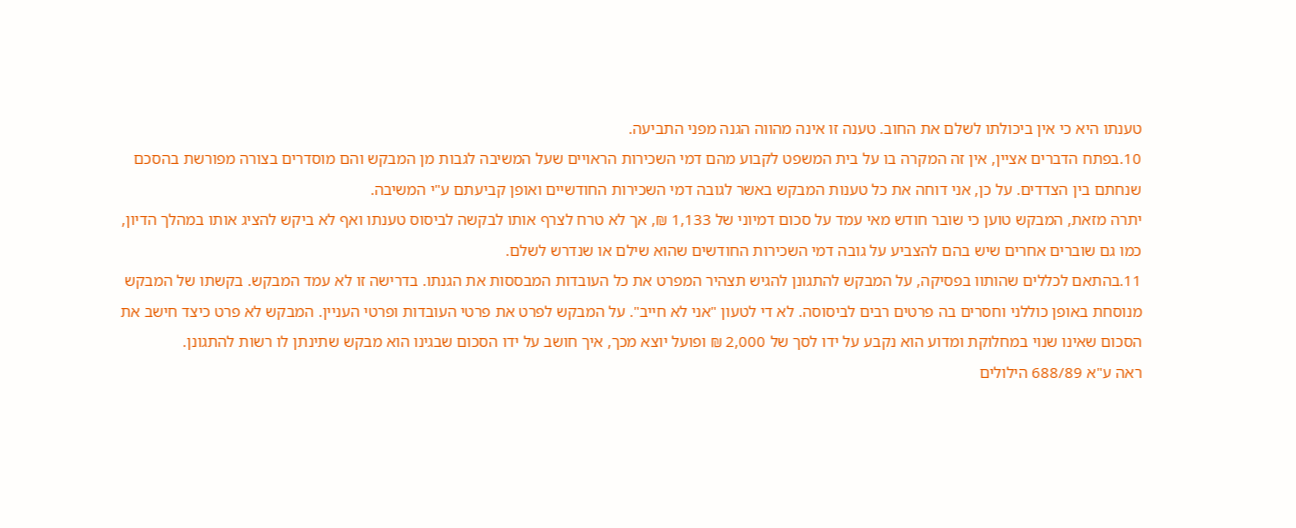טענתו היא כי אין ביכולתו לשלם את החוב. טענה זו אינה מהווה הגנה מפני התביעה.
10.בפתח הדברים אציין, אין זה המקרה בו על בית המשפט לקבוע מהם דמי השכירות הראויים שעל המשיבה לגבות מן המבקש והם מוסדרים בצורה מפורשת בהסכם שנחתם בין הצדדים. על כן, אני דוחה את כל טענות המבקש באשר לגובה דמי השכירות החודשיים ואופן קביעתם ע"י המשיבה.
יתרה מזאת, המבקש טוען כי שובר חודש מאי עמד על סכום דמיוני של 1,133 ₪, אך לא טרח לצרף אותו לבקשה לביסוס טענתו ואף לא ביקש להציג אותו במהלך הדיון, כמו גם שוברים אחרים שיש בהם להצביע על גובה דמי השכירות החודשים שהוא שילם או שנדרש לשלם.
11.בהתאם לכללים שהותוו בפסיקה, על המבקש להתגונן להגיש תצהיר המפרט את כל העובדות המבססות את הגנתו. בדרישה זו לא עמד המבקש. בקשתו של המבקש מנוסחת באופן כוללני וחסרים בה פרטים רבים לביסוסה. לא די לטעון "אני לא חייב". על המבקש לפרט את פרטי העובדות ופרטי העניין. המבקש לא פרט כיצד חישב את הסכום שאינו שנוי במחלוקת ומדוע הוא נקבע על ידו לסך של 2,000 ₪ ופועל יוצא מכך, איך חושב על ידו הסכום שבגינו הוא מבקש שתינתן לו רשות להתגונן.
ראה ע"א 688/89 הילולים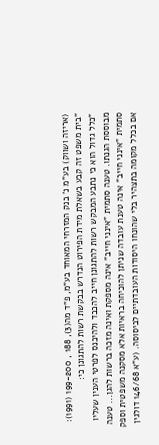(אריזה ושווק) בע"מ נ' בנק המזרחי המאוחד בע"מ, פ"ד מה(3), 188 , 199-200 (1991):
"בית משפט זה קבע בשאלת מידת הפירוט הנדרש בבקשת רשות להתגונן כי:
"כלל גדול הוא כי נתבע המבקש רשות להתגונן חייב להכבד ולהיכנס לפרטי הענין שעליו מבוססת הגנתו. טענה סתמית "אינני חייב" אינה מספקת ואינה מזכה ברשות להגן... טענה סתמית "אינני חייב" אינה טענת עובדה שניתן להוכיחה בראיות אלא מסקנה משפטית וספק אם בכלל מקומה בתצהיר בלי שהונחו היסודות העובדתיים לביסוסה. (ע"א 146/68 דולגין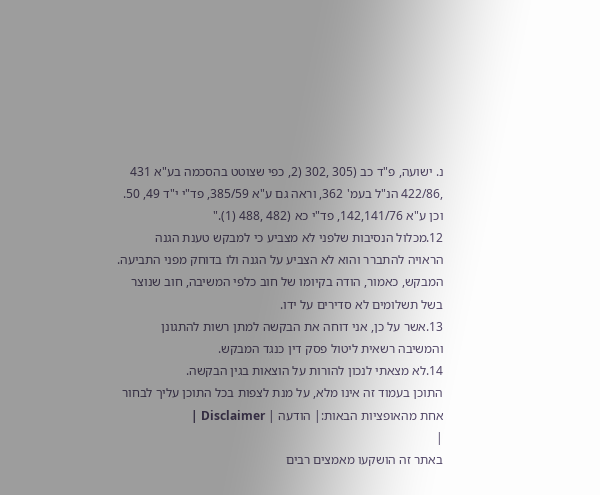נ. ישועה, פ"ד כב (305 ,302 (2, כפי שצוטט בהסכמה בע"א 431 ,422/86 הנ"ל בעמ' 362, וראה גם ע"א 385/59, פד"י י"ד 49, 50. וכן ע"א 142,141/76, פד"י כא (482 ,488 (1)."
12.מכלול הנסיבות שלפני לא מצביע כי למבקש טענת הגנה הראויה להתברר והוא לא הצביע על הגנה ולו בדוחק מפני התביעה. המבקש, כאמור, הודה בקיומו של חוב כלפי המשיבה, חוב שנוצר בשל תשלומים לא סדירים על ידו.
13.אשר על כן, אני דוחה את הבקשה למתן רשות להתגונן והמשיבה רשאית ליטול פסק דין כנגד המבקש.
14.לא מצאתי לנכון להורות על הוצאות בגין הבקשה.
התוכן בעמוד זה אינו מלא, על מנת לצפות בכל התוכן עליך לבחור אחת מהאופציות הבאות:| הודעה | Disclaimer |
|
באתר זה הושקעו מאמצים רבים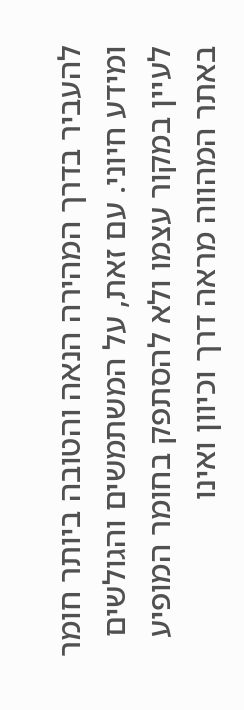להעביר בדרך המהירה הנאה והטובה ביותר חומר ומידע חיוני. עם זאת, על המשתמשים והגולשים לעיין במקור עצמו ולא להסתפק בחומר המופיע באתר המהווה מראה דרך וכיוון ואינו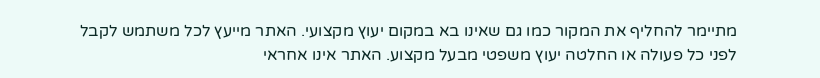מתיימר להחליף את המקור כמו גם שאינו בא במקום יעוץ מקצועי. האתר מייעץ לכל משתמש לקבל לפני כל פעולה או החלטה יעוץ משפטי מבעל מקצוע. האתר אינו אחראי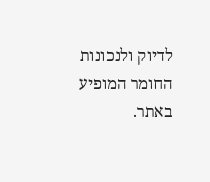לדיוק ולנכונות החומר המופיע באתר.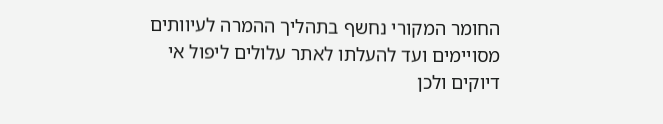החומר המקורי נחשף בתהליך ההמרה לעיוותים מסויימים ועד להעלתו לאתר עלולים ליפול אי דיוקים ולכן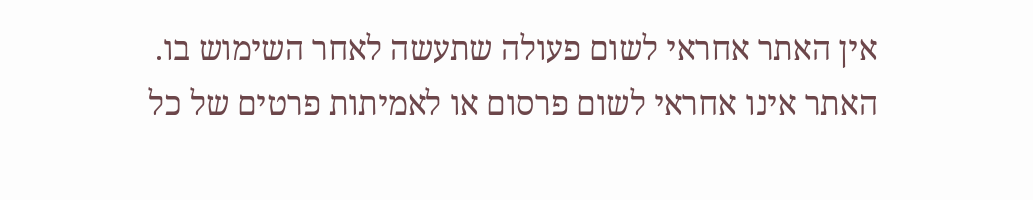אין האתר אחראי לשום פעולה שתעשה לאחר השימוש בו. האתר אינו אחראי לשום פרסום או לאמיתות פרטים של כל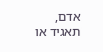אדם, תאגיד או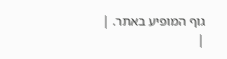גוף המופיע באתר. |
|